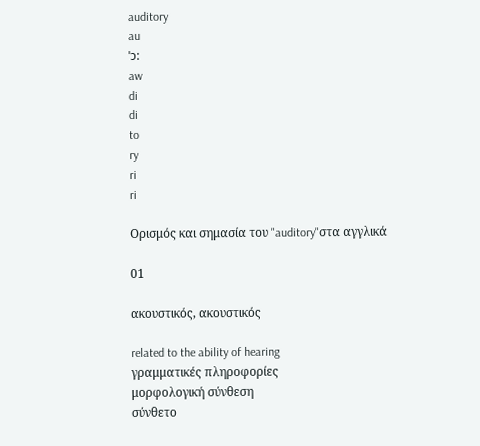auditory
au
ˈɔ:
aw
di
di
to
ry
ri
ri

Ορισμός και σημασία του "auditory"στα αγγλικά

01

ακουστικός, ακουστικός

related to the ability of hearing
γραμματικές πληροφορίες
μορφολογική σύνθεση
σύνθετο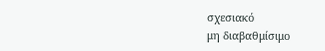σχεσιακό
μη διαβαθμίσιμο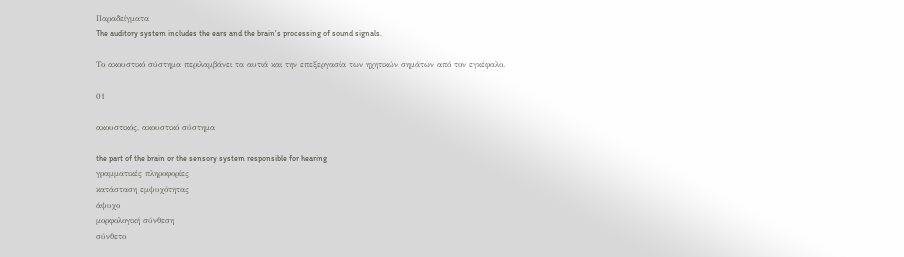Παραδείγματα
The auditory system includes the ears and the brain's processing of sound signals.

Το ακουστικό σύστημα περιλαμβάνει τα αυτιά και την επεξεργασία των ηχητικών σημάτων από τον εγκέφαλο.

01

ακουστικός, ακουστικό σύστημα

the part of the brain or the sensory system responsible for hearing
γραμματικές πληροφορίες
κατάσταση εμψυχότητας
άψυχο
μορφολογική σύνθεση
σύνθετο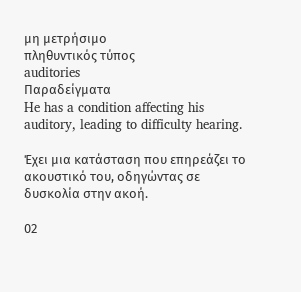μη μετρήσιμο
πληθυντικός τύπος
auditories
Παραδείγματα
He has a condition affecting his auditory, leading to difficulty hearing.

Έχει μια κατάσταση που επηρεάζει το ακουστικό του, οδηγώντας σε δυσκολία στην ακοή.

02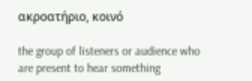ακροατήριο, κοινό

the group of listeners or audience who are present to hear something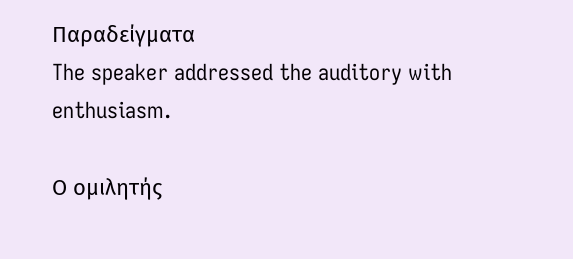Παραδείγματα
The speaker addressed the auditory with enthusiasm.

Ο ομιλητής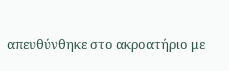απευθύνθηκε στο ακροατήριο με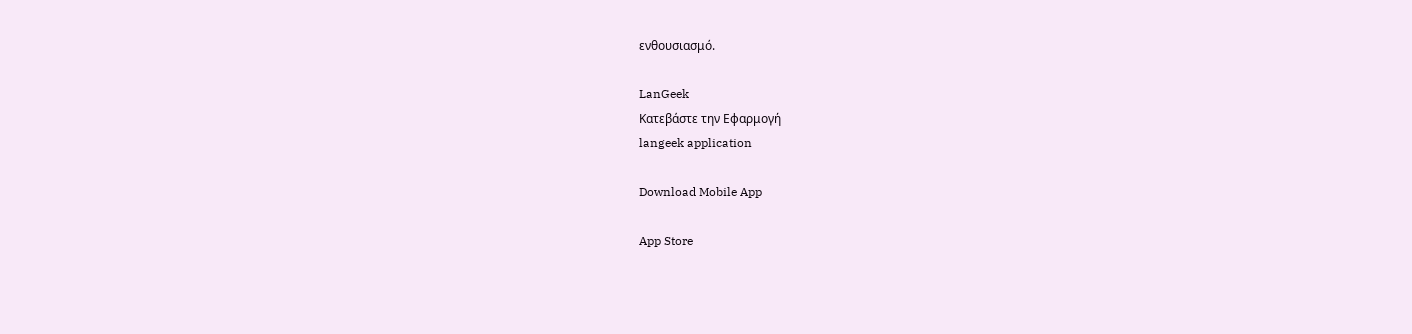ενθουσιασμό.

LanGeek
Κατεβάστε την Εφαρμογή
langeek application

Download Mobile App

App Store